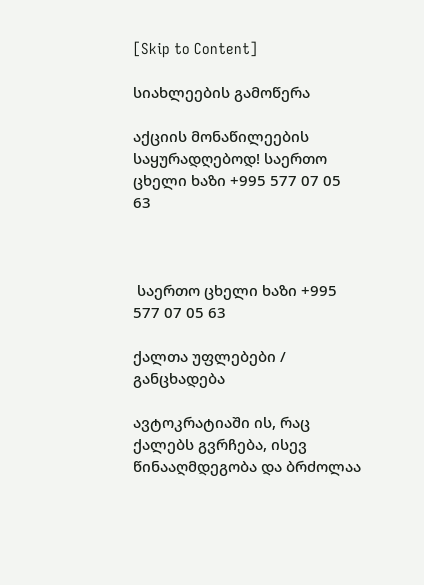[Skip to Content]

სიახლეების გამოწერა

აქციის მონაწილეების საყურადღებოდ! საერთო ცხელი ხაზი +995 577 07 05 63



 საერთო ცხელი ხაზი +995 577 07 05 63

ქალთა უფლებები / განცხადება

ავტოკრატიაში ის, რაც ქალებს გვრჩება, ისევ წინააღმდეგობა და ბრძოლაა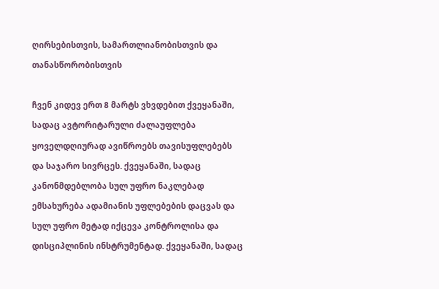ღირსებისთვის, სამართლიანობისთვის და თანასწორობისთვის

ჩვენ კიდევ ერთ 8 მარტს ვხვდებით ქვეყანაში, სადაც ავტორიტარული ძალაუფლება ყოველდღიურად ავიწროებს თავისუფლებებს და საჯარო სივრცეს. ქვეყანაში, სადაც კანონმდებლობა სულ უფრო ნაკლებად ემსახურება ადამიანის უფლებების დაცვას და სულ უფრო მეტად იქცევა კონტროლისა და დისციპლინის ინსტრუმენტად. ქვეყანაში, სადაც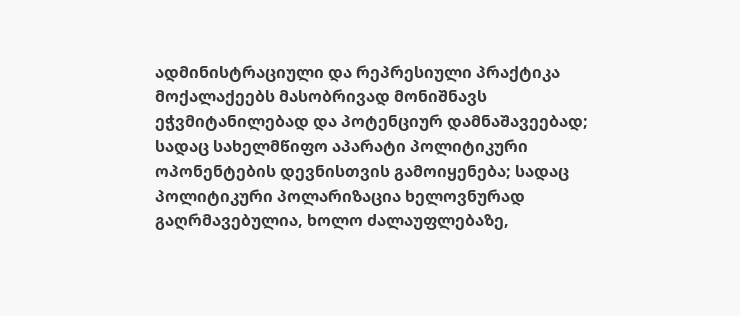ადმინისტრაციული და რეპრესიული პრაქტიკა მოქალაქეებს მასობრივად მონიშნავს ეჭვმიტანილებად და პოტენციურ დამნაშავეებად; სადაც სახელმწიფო აპარატი პოლიტიკური ოპონენტების დევნისთვის გამოიყენება; სადაც პოლიტიკური პოლარიზაცია ხელოვნურად გაღრმავებულია, ხოლო ძალაუფლებაზე,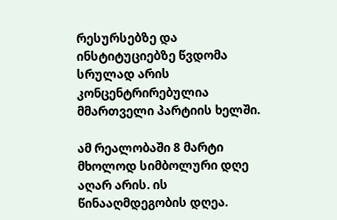რესურსებზე და ინსტიტუციებზე წვდომა სრულად არის კონცენტრირებულია მმართველი პარტიის ხელში.

ამ რეალობაში 8 მარტი მხოლოდ სიმბოლური დღე აღარ არის. ის წინააღმდეგობის დღეა.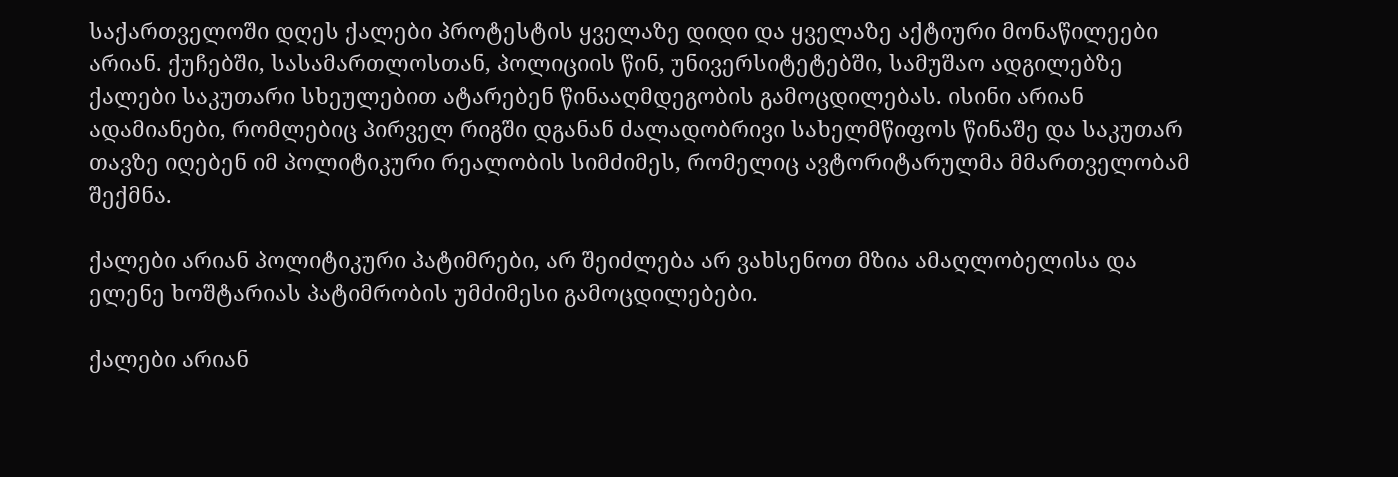საქართველოში დღეს ქალები პროტესტის ყველაზე დიდი და ყველაზე აქტიური მონაწილეები არიან. ქუჩებში, სასამართლოსთან, პოლიციის წინ, უნივერსიტეტებში, სამუშაო ადგილებზე ქალები საკუთარი სხეულებით ატარებენ წინააღმდეგობის გამოცდილებას. ისინი არიან ადამიანები, რომლებიც პირველ რიგში დგანან ძალადობრივი სახელმწიფოს წინაშე და საკუთარ თავზე იღებენ იმ პოლიტიკური რეალობის სიმძიმეს, რომელიც ავტორიტარულმა მმართველობამ შექმნა.

ქალები არიან პოლიტიკური პატიმრები, არ შეიძლება არ ვახსენოთ მზია ამაღლობელისა და ელენე ხოშტარიას პატიმრობის უმძიმესი გამოცდილებები.

ქალები არიან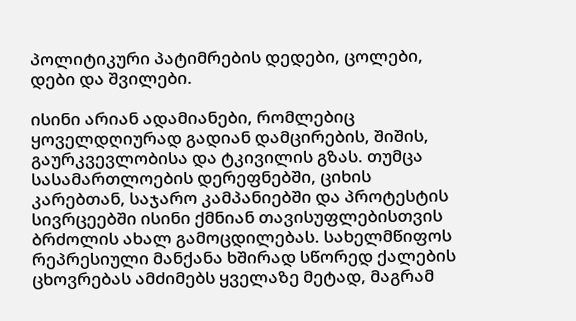პოლიტიკური პატიმრების დედები, ცოლები, დები და შვილები.

ისინი არიან ადამიანები, რომლებიც ყოველდღიურად გადიან დამცირების, შიშის, გაურკვევლობისა და ტკივილის გზას. თუმცა სასამართლოების დერეფნებში, ციხის კარებთან, საჯარო კამპანიებში და პროტესტის სივრცეებში ისინი ქმნიან თავისუფლებისთვის ბრძოლის ახალ გამოცდილებას. სახელმწიფოს რეპრესიული მანქანა ხშირად სწორედ ქალების ცხოვრებას ამძიმებს ყველაზე მეტად, მაგრამ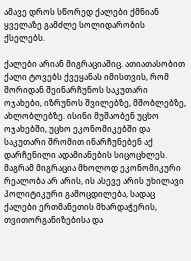ამავე დროს სწორედ ქალები ქმნიან ყველაზე გამძლე სოლიდარობის ქსელებს.

ქალები არიან მიგრაციაშიც. ათიათასობით ქალი ტოვებს ქვეყანას იმისთვის, რომ შორიდან შეინარჩუნოს საკუთარი ოჯახები, იზრუნოს შვილებზე, მშობლებზე, ახლობლებზე. ისინი მუშაობენ უცხო ოჯახებში, უცხო ეკონომიკებში და საკუთარი შრომით ინარჩუნებენ აქ დარჩენილი ადამიანების სიცოცხლეს. მაგრამ მიგრაცია მხოლოდ ეკონომიკური რეალობა არ არის, ის ასევე არის უხილავი პოლიტიკური გამოცდილება, სადაც ქალები ერთმანეთის მხარდაჭერის, თვითორგანიზებისა და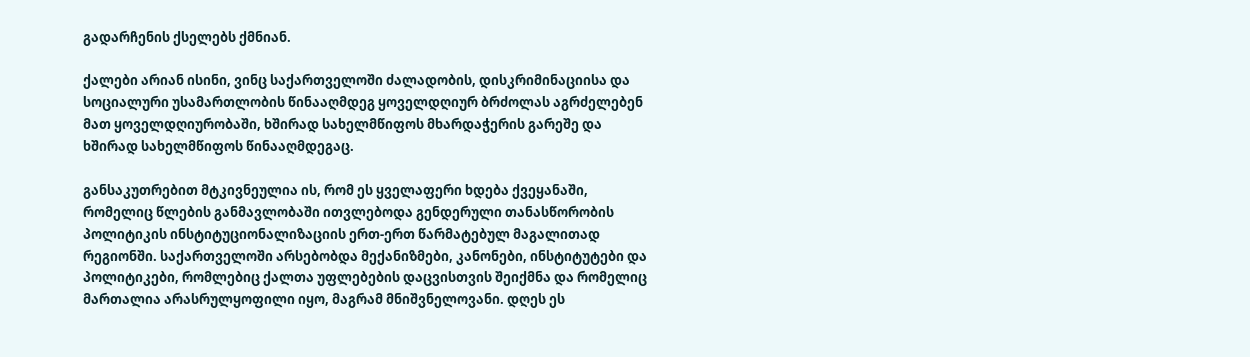გადარჩენის ქსელებს ქმნიან.

ქალები არიან ისინი, ვინც საქართველოში ძალადობის, დისკრიმინაციისა და სოციალური უსამართლობის წინააღმდეგ ყოველდღიურ ბრძოლას აგრძელებენ მათ ყოველდღიურობაში, ხშირად სახელმწიფოს მხარდაჭერის გარეშე და ხშირად სახელმწიფოს წინააღმდეგაც.

განსაკუთრებით მტკივნეულია ის, რომ ეს ყველაფერი ხდება ქვეყანაში, რომელიც წლების განმავლობაში ითვლებოდა გენდერული თანასწორობის პოლიტიკის ინსტიტუციონალიზაციის ერთ-ერთ წარმატებულ მაგალითად რეგიონში. საქართველოში არსებობდა მექანიზმები, კანონები, ინსტიტუტები და პოლიტიკები, რომლებიც ქალთა უფლებების დაცვისთვის შეიქმნა და რომელიც მართალია არასრულყოფილი იყო, მაგრამ მნიშვნელოვანი. დღეს ეს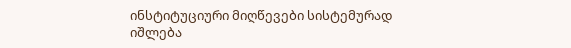ინსტიტუციური მიღწევები სისტემურად იშლება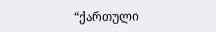“ქართული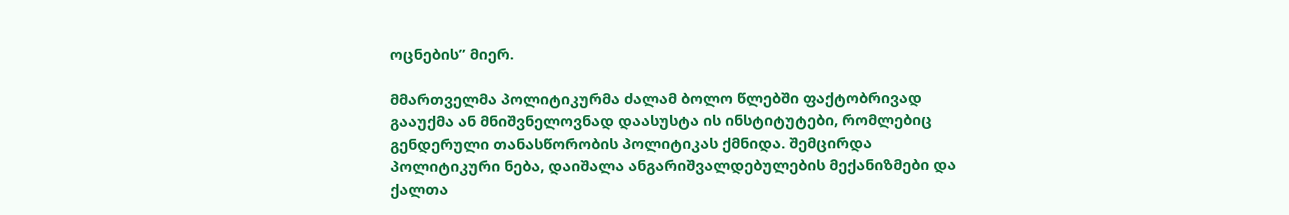ოცნების” მიერ.

მმართველმა პოლიტიკურმა ძალამ ბოლო წლებში ფაქტობრივად გააუქმა ან მნიშვნელოვნად დაასუსტა ის ინსტიტუტები, რომლებიც გენდერული თანასწორობის პოლიტიკას ქმნიდა. შემცირდა პოლიტიკური ნება, დაიშალა ანგარიშვალდებულების მექანიზმები და ქალთა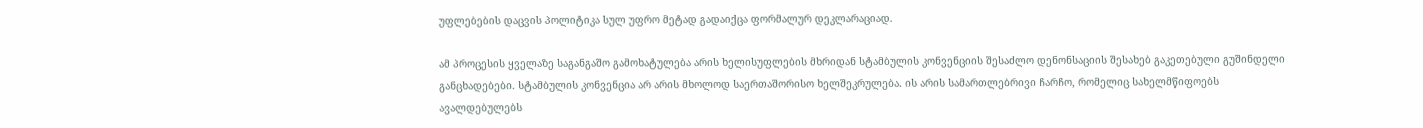უფლებების დაცვის პოლიტიკა სულ უფრო მეტად გადაიქცა ფორმალურ დეკლარაციად.

ამ პროცესის ყველაზე საგანგაშო გამოხატულება არის ხელისუფლების მხრიდან სტამბულის კონვენციის შესაძლო დენონსაციის შესახებ გაკეთებული გუშინდელი განცხადებები. სტამბულის კონვენცია არ არის მხოლოდ საერთაშორისო ხელშეკრულება. ის არის სამართლებრივი ჩარჩო, რომელიც სახელმწიფოებს ავალდებულებს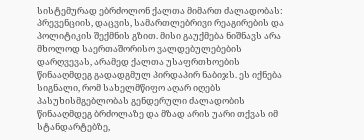სისტემურად ებრძოლონ ქალთა მიმართ ძალადობას: პრევენციის, დაცვის, სამართლებრივი რეაგირების და პოლიტიკის შექმნის გზით. მისი გაუქმება ნიშნავს არა მხოლოდ საერთაშორისო ვალდებულებების დარღვევას, არამედ ქალთა უსაფრთხოების წინააღმდეგ გადადგმულ პირდაპირ ნაბიჯს. ეს იქნება სიგნალი, რომ სახელმწიფო აღარ იღებს პასუხისმგებლობას გენდერული ძალადობის წინააღმდეგ ბრძოლაზე და მზად არის უარი თქვას იმ სტანდარტებზე,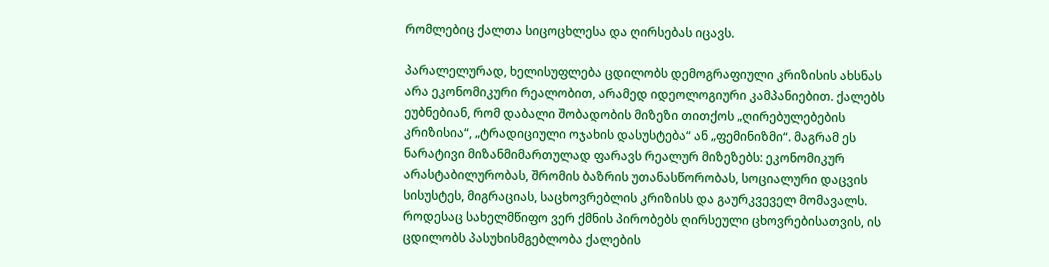რომლებიც ქალთა სიცოცხლესა და ღირსებას იცავს.

პარალელურად, ხელისუფლება ცდილობს დემოგრაფიული კრიზისის ახსნას არა ეკონომიკური რეალობით, არამედ იდეოლოგიური კამპანიებით. ქალებს ეუბნებიან, რომ დაბალი შობადობის მიზეზი თითქოს „ღირებულებების კრიზისია“, „ტრადიციული ოჯახის დასუსტება“ ან „ფემინიზმი“. მაგრამ ეს ნარატივი მიზანმიმართულად ფარავს რეალურ მიზეზებს: ეკონომიკურ არასტაბილურობას, შრომის ბაზრის უთანასწორობას, სოციალური დაცვის სისუსტეს, მიგრაციას, საცხოვრებლის კრიზისს და გაურკვეველ მომავალს. როდესაც სახელმწიფო ვერ ქმნის პირობებს ღირსეული ცხოვრებისათვის, ის ცდილობს პასუხისმგებლობა ქალების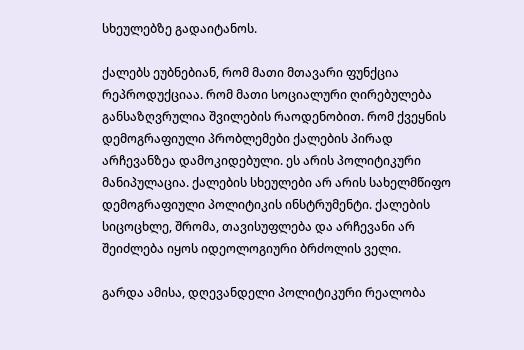სხეულებზე გადაიტანოს.

ქალებს ეუბნებიან, რომ მათი მთავარი ფუნქცია რეპროდუქციაა. რომ მათი სოციალური ღირებულება განსაზღვრულია შვილების რაოდენობით. რომ ქვეყნის დემოგრაფიული პრობლემები ქალების პირად არჩევანზეა დამოკიდებული. ეს არის პოლიტიკური მანიპულაცია. ქალების სხეულები არ არის სახელმწიფო დემოგრაფიული პოლიტიკის ინსტრუმენტი. ქალების სიცოცხლე, შრომა, თავისუფლება და არჩევანი არ შეიძლება იყოს იდეოლოგიური ბრძოლის ველი.

გარდა ამისა, დღევანდელი პოლიტიკური რეალობა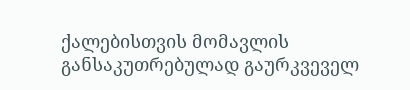ქალებისთვის მომავლის განსაკუთრებულად გაურკვეველ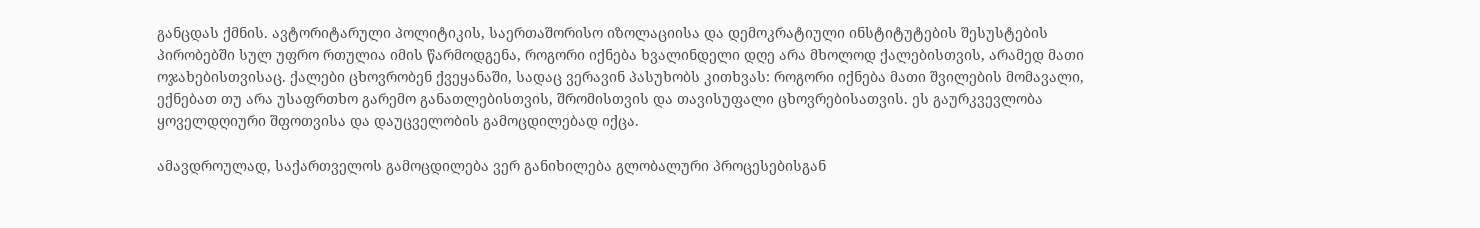განცდას ქმნის. ავტორიტარული პოლიტიკის, საერთაშორისო იზოლაციისა და დემოკრატიული ინსტიტუტების შესუსტების პირობებში სულ უფრო რთულია იმის წარმოდგენა, როგორი იქნება ხვალინდელი დღე არა მხოლოდ ქალებისთვის, არამედ მათი ოჯახებისთვისაც. ქალები ცხოვრობენ ქვეყანაში, სადაც ვერავინ პასუხობს კითხვას: როგორი იქნება მათი შვილების მომავალი, ექნებათ თუ არა უსაფრთხო გარემო განათლებისთვის, შრომისთვის და თავისუფალი ცხოვრებისათვის. ეს გაურკვევლობა ყოველდღიური შფოთვისა და დაუცველობის გამოცდილებად იქცა.

ამავდროულად, საქართველოს გამოცდილება ვერ განიხილება გლობალური პროცესებისგან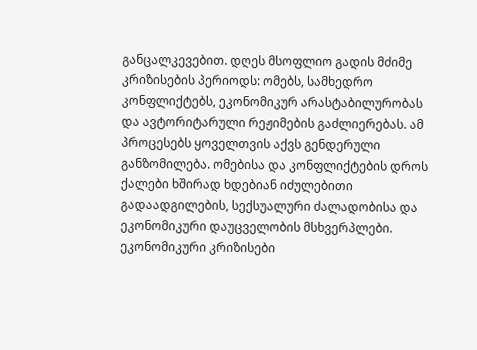განცალკევებით. დღეს მსოფლიო გადის მძიმე კრიზისების პერიოდს: ომებს, სამხედრო კონფლიქტებს, ეკონომიკურ არასტაბილურობას და ავტორიტარული რეჟიმების გაძლიერებას. ამ პროცესებს ყოველთვის აქვს გენდერული განზომილება. ომებისა და კონფლიქტების დროს ქალები ხშირად ხდებიან იძულებითი გადაადგილების, სექსუალური ძალადობისა და ეკონომიკური დაუცველობის მსხვერპლები. ეკონომიკური კრიზისები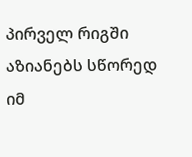პირველ რიგში აზიანებს სწორედ იმ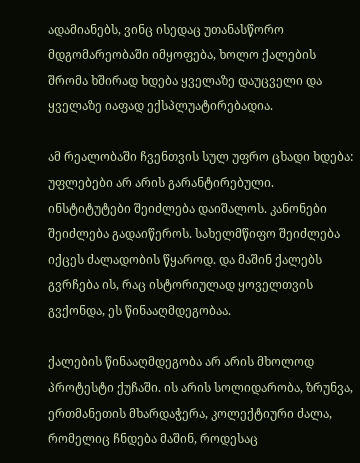ადამიანებს, ვინც ისედაც უთანასწორო მდგომარეობაში იმყოფება, ხოლო ქალების შრომა ხშირად ხდება ყველაზე დაუცველი და ყველაზე იაფად ექსპლუატირებადია.

ამ რეალობაში ჩვენთვის სულ უფრო ცხადი ხდება: უფლებები არ არის გარანტირებული. ინსტიტუტები შეიძლება დაიშალოს. კანონები შეიძლება გადაიწეროს. სახელმწიფო შეიძლება იქცეს ძალადობის წყაროდ. და მაშინ ქალებს გვრჩება ის, რაც ისტორიულად ყოველთვის გვქონდა, ეს წინააღმდეგობაა.

ქალების წინააღმდეგობა არ არის მხოლოდ პროტესტი ქუჩაში. ის არის სოლიდარობა, ზრუნვა, ერთმანეთის მხარდაჭერა, კოლექტიური ძალა, რომელიც ჩნდება მაშინ, როდესაც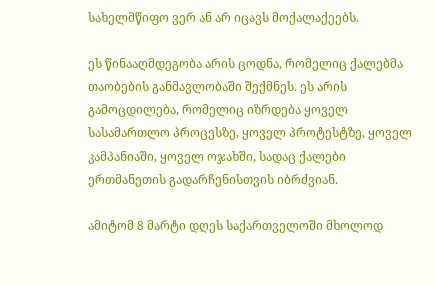სახელმწიფო ვერ ან არ იცავს მოქალაქეებს.

ეს წინააღმდეგობა არის ცოდნა, რომელიც ქალებმა თაობების განმავლობაში შექმნეს. ეს არის გამოცდილება, რომელიც იზრდება ყოველ სასამართლო პროცესზე, ყოველ პროტესტზე, ყოველ კამპანიაში, ყოველ ოჯახში, სადაც ქალები ერთმანეთის გადარჩენისთვის იბრძვიან.

ამიტომ 8 მარტი დღეს საქართველოში მხოლოდ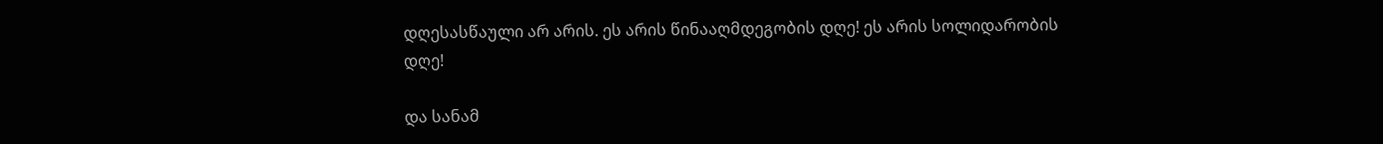დღესასწაული არ არის. ეს არის წინააღმდეგობის დღე! ეს არის სოლიდარობის დღე!

და სანამ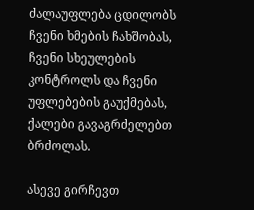ძალაუფლება ცდილობს ჩვენი ხმების ჩახშობას, ჩვენი სხეულების კონტროლს და ჩვენი უფლებების გაუქმებას, ქალები გავაგრძელებთ ბრძოლას.

ასევე გირჩევთ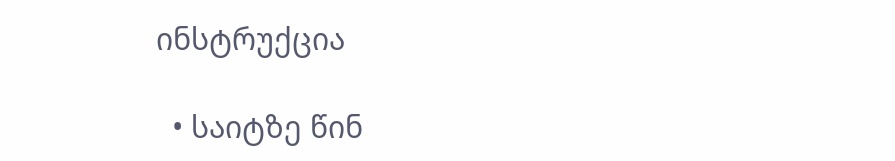ინსტრუქცია

  • საიტზე წინ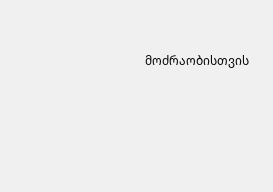მოძრაობისთვის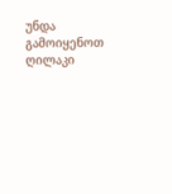უნდა გამოიყენოთ ღილაკი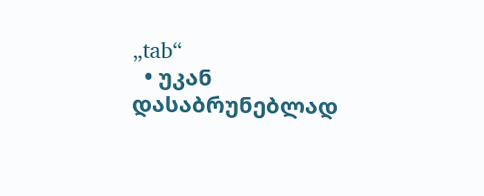„tab“
  • უკან დასაბრუნებლად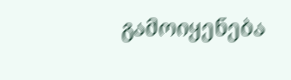გამოიყენება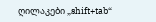ღილაკები „shift+tab“